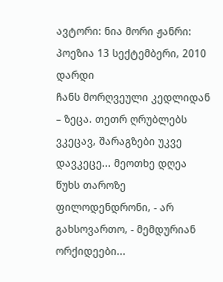ავტორი: ნია მორი ჟანრი: პოეზია 13 სექტემბერი, 2010
დარდი
ჩანს მორღვეული კედლიდან – ზეცა. თეთრ ღრუბლებს ვკეცავ, შარაგზები უკვე დავკეცე... მეოთხე დღეა წუხს თაროზე ფილოდენდრონი, - არ გახსოვართო, - მემდურიან ორქიდეები...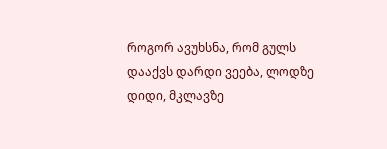როგორ ავუხსნა, რომ გულს დააქვს დარდი ვეება, ლოდზე დიდი, მკლავზე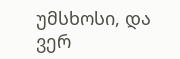უმსხოსი, და ვერ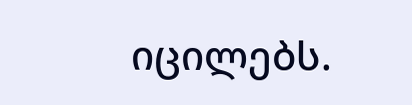იცილებს.